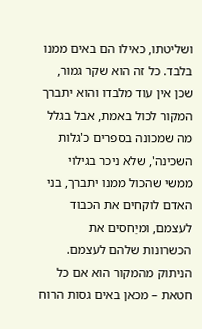ושליטתו, כאילו הם באים ממנו בלבד. כל זה הוא שקר גמור, שכן אין עוד מלבדו והוא יתברך המקור לכול באמת, אבל בגלל מה שמכונה בספרים כ'גלות השכינה', שלא ניכר בגילוי ממשי שהכול ממנו יתברך, בני האדם לוקחים את הכבוד לעצמם, ומיַחסים את הכשרונות שלהם לעצמם. הניתוק מהמקור הוא אם כל חטאת – מכאן באים גסות הרוח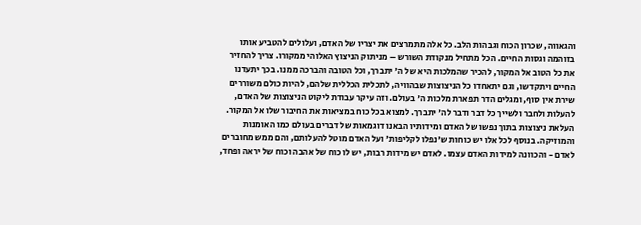והגאווה, שכרון הכוח וגבהות הלב. כל אלה מתמרצים את יצריו של האדם, ועלולים להטביע אותו בזוהמה וגסות החיים. הכל מתחיל מנקודת השורש – מניתוק הניצוץ האלוהי ממקורו. צריך להחזיר את כל הטוב אל המקור, להכיר שהמלכות היא של ה' יתברך, וכל הטובה והברכה ממנו. בכך יתעדנו החיים ויתקדשו, וגם יתאחדו כל הניצוצות שבהוויה, לתכלית הכללית שלהם, להיות כולם משוררים שירת אין סוף, ומגלים הדר תפארת מלכות ה' בעולם. וזה עיקר עבודת ליקוט הניצוצות של האדם, להעלות ולחבר ולשייך כל דבר ודבר לה' יתברך. למצוא בכל כוח במציאות את החיבור שלו אל המקור. העלאת ניצוצות בתוך נפשו של האדם ומידותיו הבאנו דוגמאות של דברים בעולם כמו האומנות והמוזיקה. בנוסף לכל אלו יש כוחות ש'נפלו לקליפות' ועל האדם מוטל להעלותם, והם ממש מחוברים לאדם - והכוונה למידות האדם עצמו. לאדם יש מידות רבות, יש לו כוח של אהבה וכוח של יראה ופחד,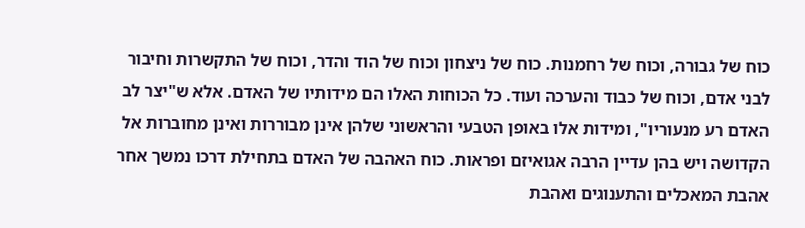כוח של גבורה, וכוח של רחמנות. כוח של ניצחון וכוח של הוד והדר, וכוח של התקשרות וחיבור לבני אדם, וכוח של כבוד והערכה ועוד. כל הכוחות האלו הם מידותיו של האדם. אלא ש"יצר לב האדם רע מנעוריו", ומידות אלו באופן הטבעי והראשוני שלהן אינן מבוררות ואינן מחוברות אל הקדושה ויש בהן עדיין הרבה אגואיזם ופראות. כוח האהבה של האדם בתחילת דרכו נמשך אחר אהבת המאכלים והתענוגים ואהבת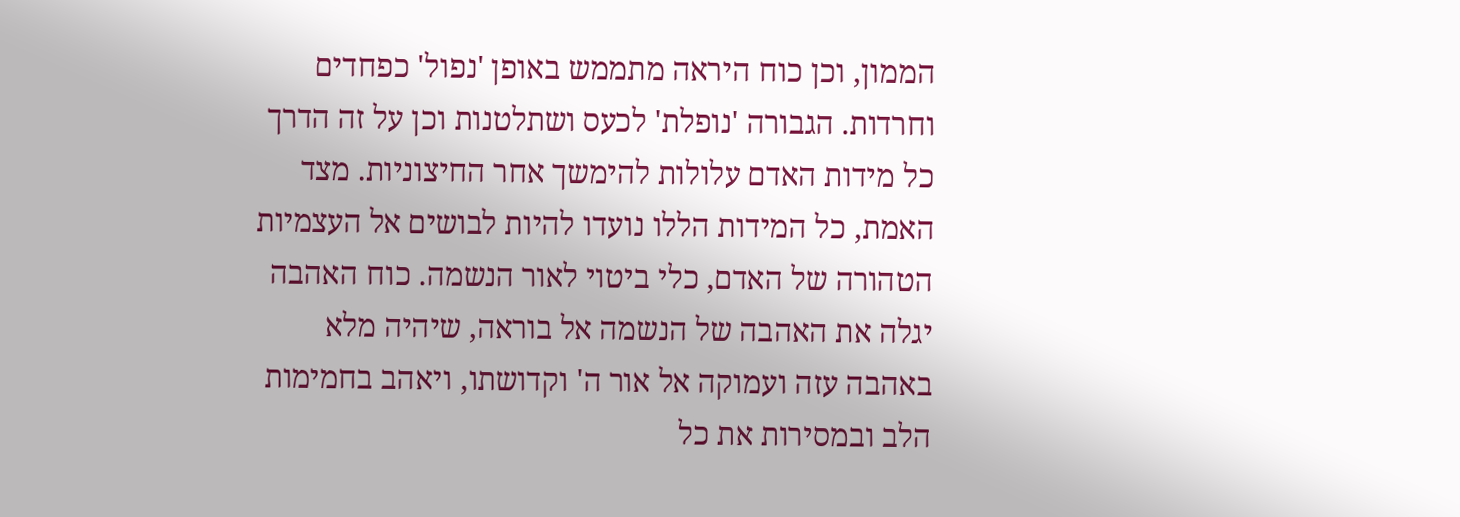הממון, וכן כוח היראה מתממש באופן 'נפול' כפחדים וחרדות. הגבורה 'נופלת' לכעס ושתלטנות וכן על זה הדרך כל מידות האדם עלולות להימשך אחר החיצוניות. מצד האמת, כל המידות הללו נועדו להיות לבושים אל העצמיות הטהורה של האדם, כלי ביטוי לאור הנשמה. כוח האהבה יגלה את האהבה של הנשמה אל בוראה, שיהיה מלא באהבה עזה ועמוקה אל אור ה' וקדושתו, ויאהב בחמימות הלב ובמסירות את כל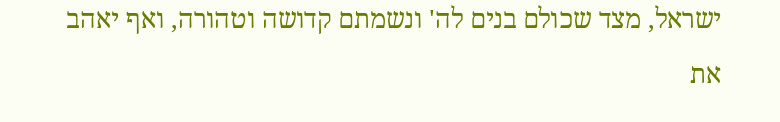ישראל, מצד שכולם בנים לה' ונשמתם קדושה וטהורה, ואף יאהב את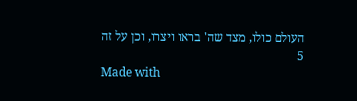העולם כולו, מצד שה' בראו ויצרו, וכן על זה
5
Made with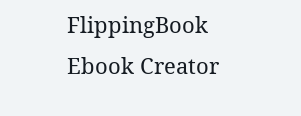FlippingBook Ebook Creator